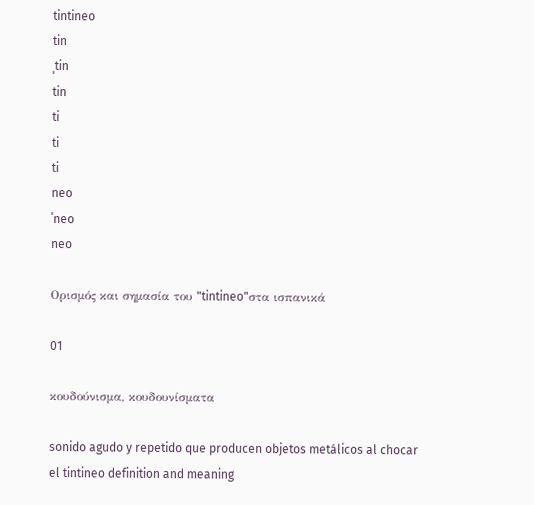tintineo
tin
ˌtin
tin
ti
ti
ti
neo
ˈneo
neo

Ορισμός και σημασία του "tintineo"στα ισπανικά

01

κουδούνισμα, κουδουνίσματα

sonido agudo y repetido que producen objetos metálicos al chocar
el tintineo definition and meaning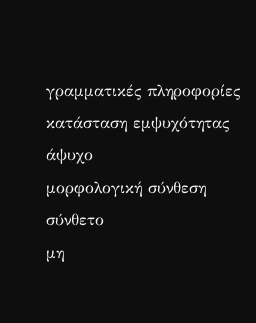γραμματικές πληροφορίες
κατάσταση εμψυχότητας
άψυχο
μορφολογική σύνθεση
σύνθετο
μη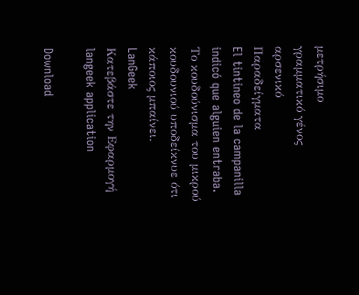μετρήσιμο
γραμματικό γένος
αρσενικό
Παραδείγματα
El tintineo de la campanilla indicó que alguien entraba.
Το κουδούνισμα του μικρού κουδουνιού υποδείκνυε ότι κάποιος μπαίνει.
LanGeek
Κατεβάστε την Εφαρμογή
langeek application

Download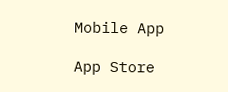Mobile App

App Store